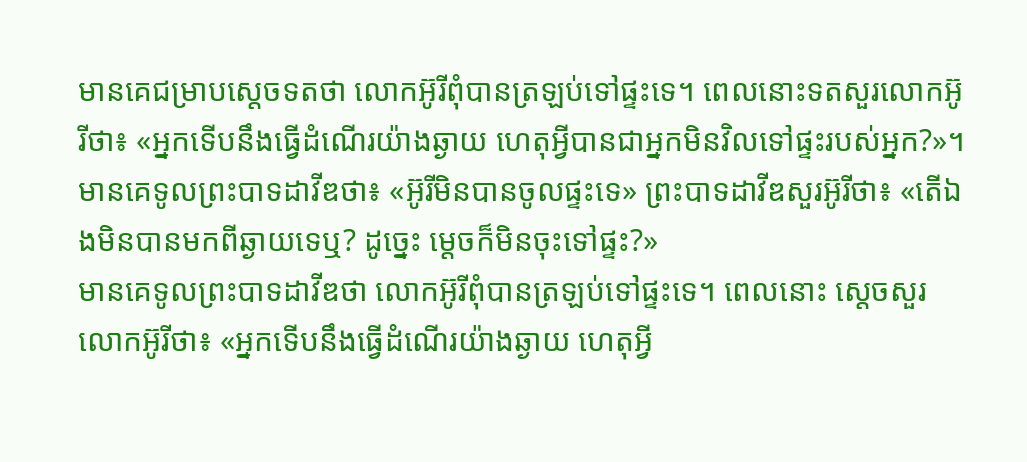មានគេជម្រាបស្តេចទតថា លោកអ៊ូរីពុំបានត្រឡប់ទៅផ្ទះទេ។ ពេលនោះទតសួរលោកអ៊ូរីថា៖ «អ្នកទើបនឹងធ្វើដំណើរយ៉ាងឆ្ងាយ ហេតុអ្វីបានជាអ្នកមិនវិលទៅផ្ទះរបស់អ្នក?»។
មានគេទូលព្រះបាទដាវីឌថា៖ «អ៊ូរីមិនបានចូលផ្ទះទេ» ព្រះបាទដាវីឌសួរអ៊ូរីថា៖ «តើឯងមិនបានមកពីឆ្ងាយទេឬ? ដូច្នេះ ម្តេចក៏មិនចុះទៅផ្ទះ?»
មានគេទូលព្រះបាទដាវីឌថា លោកអ៊ូរីពុំបានត្រឡប់ទៅផ្ទះទេ។ ពេលនោះ ស្ដេចសួរលោកអ៊ូរីថា៖ «អ្នកទើបនឹងធ្វើដំណើរយ៉ាងឆ្ងាយ ហេតុអ្វី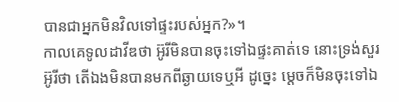បានជាអ្នកមិនវិលទៅផ្ទះរបស់អ្នក?»។
កាលគេទូលដាវីឌថា អ៊ូរីមិនបានចុះទៅឯផ្ទះគាត់ទេ នោះទ្រង់សួរអ៊ូរីថា តើឯងមិនបានមកពីឆ្ងាយទេឬអី ដូច្នេះ ម្តេចក៏មិនចុះទៅឯ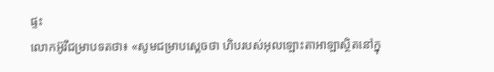ផ្ទះ
លោកអ៊ូរីជម្រាបទតថា៖ «សូមជម្រាបស្តេចថា ហិបរបស់អុលឡោះតាអាឡាស្ថិតនៅក្នុ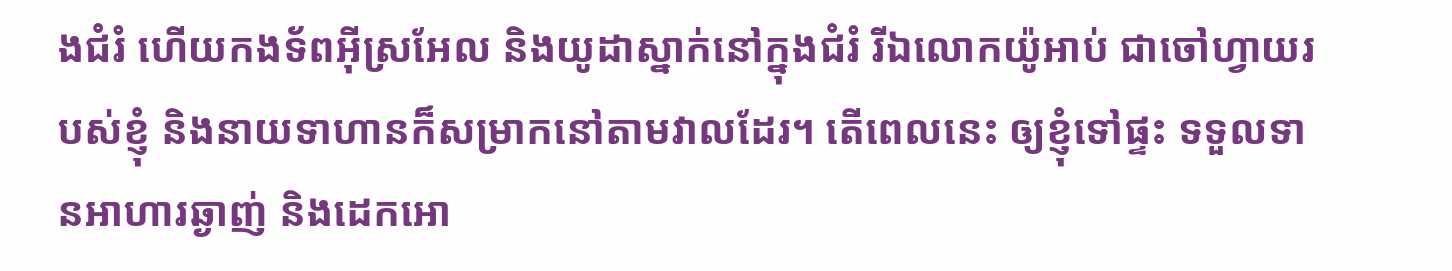ងជំរំ ហើយកងទ័ពអ៊ីស្រអែល និងយូដាស្នាក់នៅក្នុងជំរំ រីឯលោកយ៉ូអាប់ ជាចៅហ្វាយរបស់ខ្ញុំ និងនាយទាហានក៏សម្រាកនៅតាមវាលដែរ។ តើពេលនេះ ឲ្យខ្ញុំទៅផ្ទះ ទទួលទានអាហារឆ្ងាញ់ និងដេកអោ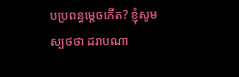បប្រពន្ធម្តេចកើត? ខ្ញុំសូមស្បថថា ដរាបណា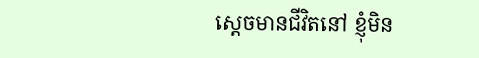ស្តេចមានជីវិតនៅ ខ្ញុំមិន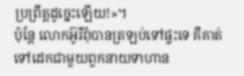ប្រព្រឹត្តដូច្នេះឡើយ!»។
ប៉ុន្តែ លោកអ៊ូរីពុំបានត្រឡប់ទៅផ្ទះទេ គឺគាត់ទៅដេកជាមួយពួកនាយទាហាន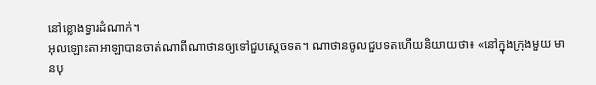នៅខ្លោងទ្វារដំណាក់។
អុលឡោះតាអាឡាបានចាត់ណាពីណាថានឲ្យទៅជួបស្តេចទត។ ណាថានចូលជួបទតហើយនិយាយថា៖ «នៅក្នុងក្រុងមួយ មានបុ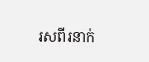រសពីរនាក់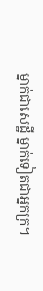ម្នាក់ជាសេដ្ឋី ម្នាក់ទៀតជាអ្នកក្រ។